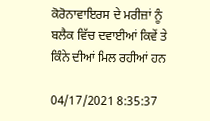ਕੋਰੋਨਾਵਾਇਰਸ ਦੇ ਮਰੀਜ਼ਾਂ ਨੂੰ ਬਲੈਕ ਵਿੱਚ ਦਵਾਈਆਂ ਕਿਵੇਂ ਤੇ ਕਿੰਨੇ ਦੀਆਂ ਮਿਲ ਰਹੀਆਂ ਹਨ

04/17/2021 8:35:37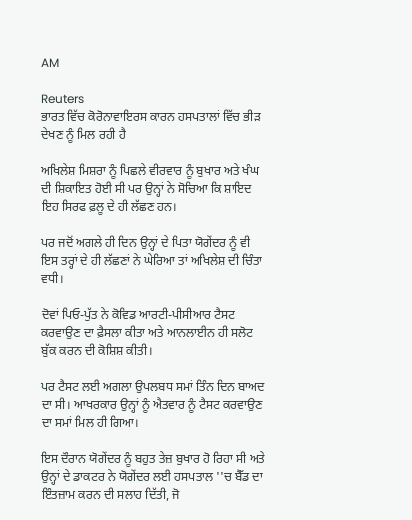AM

Reuters
ਭਾਰਤ ਵਿੱਚ ਕੋਰੋਨਾਵਾਇਰਸ ਕਾਰਨ ਹਸਪਤਾਲਾਂ ਵਿੱਚ ਭੀੜ ਦੇਖਣ ਨੂੰ ਮਿਲ ਰਹੀ ਹੈ

ਅਖਿਲੇਸ਼ ਮਿਸ਼ਰਾ ਨੂੰ ਪਿਛਲੇ ਵੀਰਵਾਰ ਨੂੰ ਬੁਖਾਰ ਅਤੇ ਖੰਘ ਦੀ ਸ਼ਿਕਾਇਤ ਹੋਈ ਸੀ ਪਰ ਉਨ੍ਹਾਂ ਨੇ ਸੋਚਿਆ ਕਿ ਸ਼ਾਇਦ ਇਹ ਸਿਰਫ ਫ਼ਲੂ ਦੇ ਹੀ ਲੱਛਣ ਹਨ।

ਪਰ ਜਦੋਂ ਅਗਲੇ ਹੀ ਦਿਨ ਉਨ੍ਹਾਂ ਦੇ ਪਿਤਾ ਯੋਗੇਂਦਰ ਨੂੰ ਵੀ ਇਸ ਤਰ੍ਹਾਂ ਦੇ ਹੀ ਲੱਛਣਾਂ ਨੇ ਘੇਰਿਆ ਤਾਂ ਅਖਿਲੇਸ਼ ਦੀ ਚਿੰਤਾ ਵਧੀ।

ਦੋਵਾਂ ਪਿਓ-ਪੁੱਤ ਨੇ ਕੋਵਿਡ ਆਰਟੀ-ਪੀਸੀਆਰ ਟੈਸਟ ਕਰਵਾਉਣ ਦਾ ਫ਼ੈਸਲਾ ਕੀਤਾ ਅਤੇ ਆਨਲਾਈਨ ਹੀ ਸਲੋਟ ਬੁੱਕ ਕਰਨ ਦੀ ਕੋਸ਼ਿਸ਼ ਕੀਤੀ।

ਪਰ ਟੈਸਟ ਲਈ ਅਗਲਾ ਉਪਲਬਧ ਸਮਾਂ ਤਿੰਨ ਦਿਨ ਬਾਅਦ ਦਾ ਸੀ। ਆਖਰਕਾਰ ਉਨ੍ਹਾਂ ਨੂੰ ਐਤਵਾਰ ਨੂੰ ਟੈਸਟ ਕਰਵਾਉਣ ਦਾ ਸਮਾਂ ਮਿਲ ਹੀ ਗਿਆ।

ਇਸ ਦੌਰਾਨ ਯੋਗੇਂਦਰ ਨੂੰ ਬਹੁਤ ਤੇਜ਼ ਬੁਖਾਰ ਹੋ ਰਿਹਾ ਸੀ ਅਤੇ ਉਨ੍ਹਾਂ ਦੇ ਡਾਕਟਰ ਨੇ ਯੋਗੇਂਦਰ ਲਈ ਹਸਪਤਾਲ ''ਚ ਬੈੱਡ ਦਾ ਇੰਤਜ਼ਾਮ ਕਰਨ ਦੀ ਸਲਾਹ ਦਿੱਤੀ, ਜੋ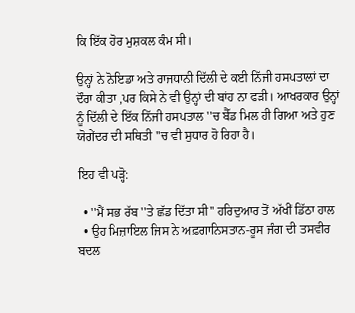ਕਿ ਇੱਕ ਹੋਰ ਮੁਸ਼ਕਲ ਕੰਮ ਸੀ।

ਉਨ੍ਹਾਂ ਨੇ ਨੋਇਡਾ ਅਤੇ ਰਾਜਧਾਨੀ ਦਿੱਲੀ ਦੇ ਕਈ ਨਿੱਜੀ ਹਸਪਤਾਲਾਂ ਦਾ ਦੌਰਾ ਕੀਤਾ ,ਪਰ ਕਿਸੇ ਨੇ ਵੀ ਉਨ੍ਹਾਂ ਦੀ ਬਾਂਹ ਨਾ ਫੜੀ। ਆਖਰਕਾਰ ਉਨ੍ਹਾਂ ਨੂੰ ਦਿੱਲੀ ਦੇ ਇੱਕ ਨਿੱਜੀ ਹਸਪਤਾਲ ''ਚ ਬੈੱਡ ਮਿਲ ਹੀ ਗਿਆ ਅਤੇ ਹੁਣ ਯੋਗੇਂਦਰ ਦੀ ਸਥਿਤੀ ''ਚ ਵੀ ਸੁਧਾਰ ਹੋ ਰਿਹਾ ਹੈ।

ਇਹ ਵੀ ਪੜ੍ਹੋ:

  • ''ਮੈਂ ਸਭ ਰੱਬ ''ਤੇ ਛੱਡ ਦਿੱਤਾ ਸੀ'' ਹਰਿਦੁਆਰ ਤੋਂ ਅੱਖੀਂ ਡਿੱਠਾ ਹਾਲ
  • ਉਹ ਮਿਜ਼ਾਇਲ ਜਿਸ ਨੇ ਅਫ਼ਗਾਨਿਸਤਾਨ-ਰੂਸ ਜੰਗ ਦੀ ਤਸਵੀਰ ਬਦਲ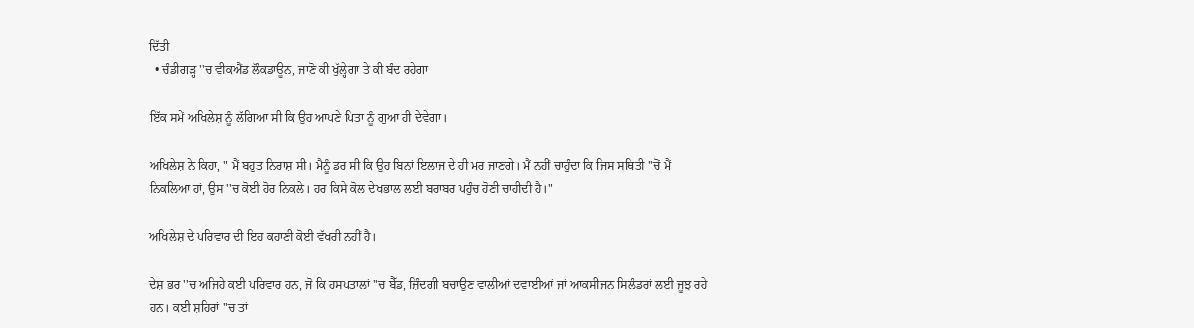ਦਿੱਤੀ
  • ਚੰਡੀਗੜ੍ਹ ''ਚ ਵੀਕਐਂਡ ਲੌਕਡਾਊਨ, ਜਾਣੋ ਕੀ ਖੁੱਲ੍ਹੇਗਾ ਤੇ ਕੀ ਬੰਦ ਰਹੇਗਾ

ਇੱਕ ਸਮੇਂ ਅਖਿਲੇਸ਼ ਨੂੰ ਲੱਗਿਆ ਸੀ ਕਿ ਉਹ ਆਪਣੇ ਪਿਤਾ ਨੂੰ ਗੁਆ ਹੀ ਦੇਵੇਗਾ।

ਅਖਿਲੇਸ਼ ਨੇ ਕਿਹਾ, " ਮੈਂ ਬਹੁਤ ਨਿਰਾਸ਼ ਸੀ। ਮੈਨੂੰ ਡਰ ਸੀ ਕਿ ਉਹ ਬਿਨਾਂ ਇਲਾਜ ਦੇ ਹੀ ਮਰ ਜਾਣਗੇ। ਮੈਂ ਨਹੀਂ ਚਾਹੁੰਦਾ ਕਿ ਜਿਸ ਸਥਿਤੀ ''ਚੋਂ ਮੈਂ ਨਿਕਲਿਆ ਹਾਂ, ਉਸ ''ਚ ਕੋਈ ਹੋਰ ਨਿਕਲੇ। ਹਰ ਕਿਸੇ ਕੋਲ ਦੇਖਭਾਲ ਲਈ ਬਰਾਬਰ ਪਹੁੰਚ ਹੋਣੀ ਚਾਹੀਦੀ ਹੈ।"

ਅਖਿਲੇਸ਼ ਦੇ ਪਰਿਵਾਰ ਦੀ ਇਹ ਕਹਾਣੀ ਕੋਈ ਵੱਖਰੀ ਨਹੀਂ ਹੈ।

ਦੇਸ਼ ਭਰ ''ਚ ਅਜਿਹੇ ਕਈ ਪਰਿਵਾਰ ਹਨ, ਜੋ ਕਿ ਹਸਪਤਾਲਾਂ ''ਚ ਬੈੱਡ, ਜ਼ਿੰਦਗੀ ਬਚਾਉਣ ਵਾਲੀਆਂ ਦਵਾਈਆਂ ਜਾਂ ਆਕਸੀਜਨ ਸਿਲੰਡਰਾਂ ਲਈ ਜੂਝ ਰਹੇ ਹਨ। ਕਈ ਸ਼ਹਿਰਾਂ ''ਚ ਤਾਂ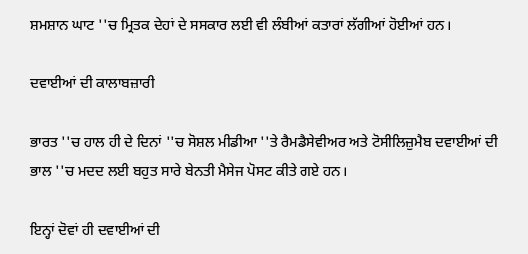ਸ਼ਮਸ਼ਾਨ ਘਾਟ ''ਚ ਮ੍ਰਿਤਕ ਦੇਹਾਂ ਦੇ ਸਸਕਾਰ ਲਈ ਵੀ ਲੰਬੀਆਂ ਕਤਾਰਾਂ ਲੱਗੀਆਂ ਹੋਈਆਂ ਹਨ।

ਦਵਾਈਆਂ ਦੀ ਕਾਲਾਬਜ਼ਾਰੀ

ਭਾਰਤ ''ਚ ਹਾਲ ਹੀ ਦੇ ਦਿਨਾਂ ''ਚ ਸੋਸ਼ਲ ਮੀਡੀਆ ''ਤੇ ਰੈਮਡੈਸੇਵੀਅਰ ਅਤੇ ਟੋਸੀਲਿਜ਼ੁਮੈਬ ਦਵਾਈਆਂ ਦੀ ਭਾਲ ''ਚ ਮਦਦ ਲਈ ਬਹੁਤ ਸਾਰੇ ਬੇਨਤੀ ਮੈਸੇਜ ਪੋਸਟ ਕੀਤੇ ਗਏ ਹਨ।

ਇਨ੍ਹਾਂ ਦੋਵਾਂ ਹੀ ਦਵਾਈਆਂ ਦੀ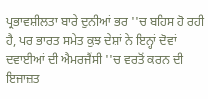ਪ੍ਰਭਾਵਸ਼ੀਲਤਾ ਬਾਰੇ ਦੁਨੀਆਂ ਭਰ ''ਚ ਬਹਿਸ ਹੋ ਰਹੀ ਹੈ, ਪਰ ਭਾਰਤ ਸਮੇਤ ਕੁਝ ਦੇਸ਼ਾਂ ਨੇ ਇਨ੍ਹਾਂ ਦੋਵਾਂ ਦਵਾਈਆਂ ਦੀ ਐਮਰਜੈਂਸੀ ''ਚ ਵਰਤੋਂ ਕਰਨ ਦੀ ਇਜਾਜ਼ਤ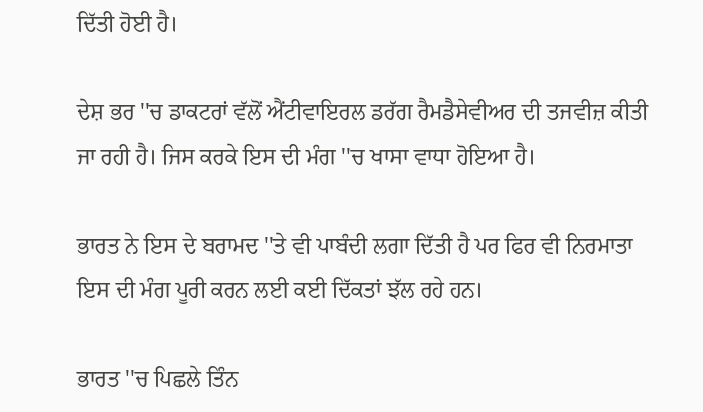ਦਿੱਤੀ ਹੋਈ ਹੈ।

ਦੇਸ਼ ਭਰ ''ਚ ਡਾਕਟਰਾਂ ਵੱਲੋਂ ਐਂਟੀਵਾਇਰਲ ਡਰੱਗ ਰੈਮਡੈਸੇਵੀਅਰ ਦੀ ਤਜਵੀਜ਼ ਕੀਤੀ ਜਾ ਰਹੀ ਹੈ। ਜਿਸ ਕਰਕੇ ਇਸ ਦੀ ਮੰਗ ''ਚ ਖਾਸਾ ਵਾਧਾ ਹੋਇਆ ਹੈ।

ਭਾਰਤ ਨੇ ਇਸ ਦੇ ਬਰਾਮਦ ''ਤੇ ਵੀ ਪਾਬੰਦੀ ਲਗਾ ਦਿੱਤੀ ਹੈ ਪਰ ਫਿਰ ਵੀ ਨਿਰਮਾਤਾ ਇਸ ਦੀ ਮੰਗ ਪੂਰੀ ਕਰਨ ਲਈ ਕਈ ਦਿੱਕਤਾਂ ਝੱਲ ਰਹੇ ਹਨ।

ਭਾਰਤ ''ਚ ਪਿਛਲੇ ਤਿੰਨ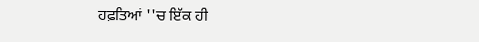ਹਫ਼ਤਿਆਂ ''ਚ ਇੱਕ ਹੀ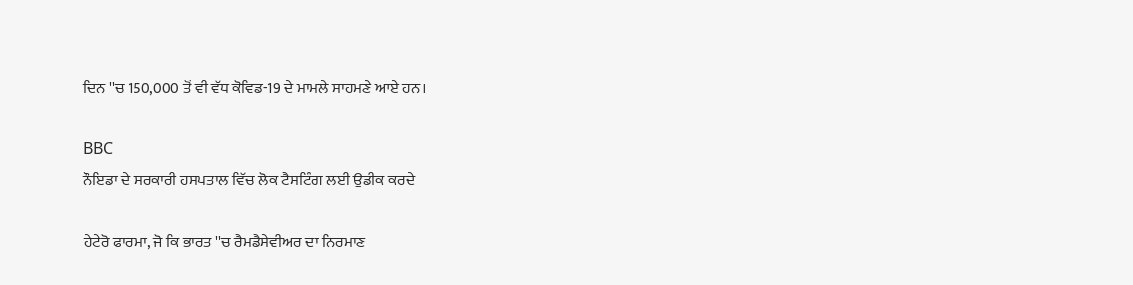ਦਿਨ ''ਚ 150,000 ਤੋਂ ਵੀ ਵੱਧ ਕੋਵਿਡ-19 ਦੇ ਮਾਮਲੇ ਸਾਹਮਣੇ ਆਏ ਹਨ।

BBC
ਨੌਇਡਾ ਦੇ ਸਰਕਾਰੀ ਹਸਪਤਾਲ ਵਿੱਚ ਲੋਕ ਟੈਸਟਿੰਗ ਲਈ ਉਡੀਕ ਕਰਦੇ

ਹੇਟੇਰੋ ਫਾਰਮਾ, ਜੋ ਕਿ ਭਾਰਤ ''ਚ ਰੈਮਡੈਸੇਵੀਅਰ ਦਾ ਨਿਰਮਾਣ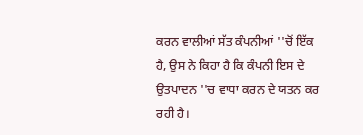ਕਰਨ ਵਾਲੀਆਂ ਸੱਤ ਕੰਪਨੀਆਂ ''ਚੋਂ ਇੱਕ ਹੈ, ਉਸ ਨੇ ਕਿਹਾ ਹੈ ਕਿ ਕੰਪਨੀ ਇਸ ਦੇ ਉਤਪਾਦਨ ''ਚ ਵਾਧਾ ਕਰਨ ਦੇ ਯਤਨ ਕਰ ਰਹੀ ਹੈ।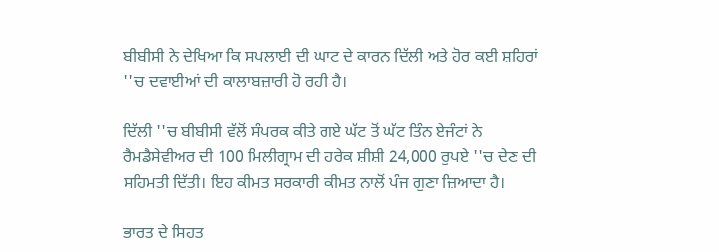ਬੀਬੀਸੀ ਨੇ ਦੇਖਿਆ ਕਿ ਸਪਲਾਈ ਦੀ ਘਾਟ ਦੇ ਕਾਰਨ ਦਿੱਲੀ ਅਤੇ ਹੋਰ ਕਈ ਸ਼ਹਿਰਾਂ ''ਚ ਦਵਾਈਆਂ ਦੀ ਕਾਲਾਬਜ਼ਾਰੀ ਹੋ ਰਹੀ ਹੈ।

ਦਿੱਲੀ ''ਚ ਬੀਬੀਸੀ ਵੱਲੋਂ ਸੰਪਰਕ ਕੀਤੇ ਗਏ ਘੱਟ ਤੋਂ ਘੱਟ ਤਿੰਨ ਏਜੰਟਾਂ ਨੇ ਰੈਮਡੈਸੇਵੀਅਰ ਦੀ 100 ਮਿਲੀਗ੍ਰਾਮ ਦੀ ਹਰੇਕ ਸ਼ੀਸ਼ੀ 24,000 ਰੁਪਏ ''ਚ ਦੇਣ ਦੀ ਸਹਿਮਤੀ ਦਿੱਤੀ। ਇਹ ਕੀਮਤ ਸਰਕਾਰੀ ਕੀਮਤ ਨਾਲੋਂ ਪੰਜ ਗੁਣਾ ਜ਼ਿਆਦਾ ਹੈ।

ਭਾਰਤ ਦੇ ਸਿਹਤ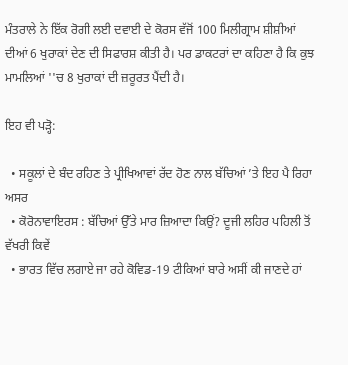ਮੰਤਰਾਲੇ ਨੇ ਇੱਕ ਰੋਗੀ ਲਈ ਦਵਾਈ ਦੇ ਕੋਰਸ ਵੱਜੋਂ 100 ਮਿਲੀਗ੍ਰਾਮ ਸ਼ੀਸ਼ੀਆਂ ਦੀਆਂ 6 ਖੁਰਾਕਾਂ ਦੇਣ ਦੀ ਸਿਫਾਰਸ਼ ਕੀਤੀ ਹੈ। ਪਰ ਡਾਕਟਰਾਂ ਦਾ ਕਹਿਣਾ ਹੈ ਕਿ ਕੁਝ ਮਾਮਲਿਆਂ ''ਚ 8 ਖੁਰਾਕਾਂ ਦੀ ਜ਼ਰੂਰਤ ਪੈਂਦੀ ਹੈ।

ਇਹ ਵੀ ਪੜ੍ਹੋ:

  • ਸਕੂਲਾਂ ਦੇ ਬੰਦ ਰਹਿਣ ਤੇ ਪ੍ਰੀਖਿਆਵਾਂ ਰੱਦ ਹੋਣ ਨਾਲ ਬੱਚਿਆਂ ’ਤੇ ਇਹ ਪੈ ਰਿਹਾ ਅਸਰ
  • ਕੋਰੋਨਾਵਾਇਰਸ : ਬੱਚਿਆਂ ਉੱਤੇ ਮਾਰ ਜ਼ਿਆਦਾ ਕਿਉਂ? ਦੂਜੀ ਲਹਿਰ ਪਹਿਲੀ ਤੋਂ ਵੱਖਰੀ ਕਿਵੇਂ
  • ਭਾਰਤ ਵਿੱਚ ਲਗਾਏ ਜਾ ਰਹੇ ਕੋਵਿਡ-19 ਟੀਕਿਆਂ ਬਾਰੇ ਅਸੀਂ ਕੀ ਜਾਣਦੇ ਹਾਂ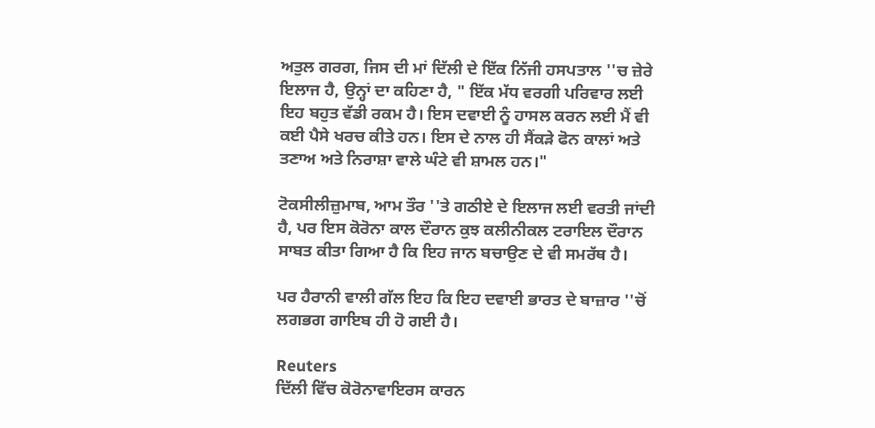ਅਤੁਲ ਗਰਗ, ਜਿਸ ਦੀ ਮਾਂ ਦਿੱਲੀ ਦੇ ਇੱਕ ਨਿੱਜੀ ਹਸਪਤਾਲ ''ਚ ਜ਼ੇਰੇ ਇਲਾਜ ਹੈ, ਉਨ੍ਹਾਂ ਦਾ ਕਹਿਣਾ ਹੈ, " ਇੱਕ ਮੱਧ ਵਰਗੀ ਪਰਿਵਾਰ ਲਈ ਇਹ ਬਹੁਤ ਵੱਡੀ ਰਕਮ ਹੈ। ਇਸ ਦਵਾਈ ਨੂੰ ਹਾਸਲ ਕਰਨ ਲਈ ਮੈਂ ਵੀ ਕਈ ਪੈਸੇ ਖਰਚ ਕੀਤੇ ਹਨ। ਇਸ ਦੇ ਨਾਲ ਹੀ ਸੈਂਕੜੇ ਫੋਨ ਕਾਲਾਂ ਅਤੇ ਤਣਾਅ ਅਤੇ ਨਿਰਾਸ਼ਾ ਵਾਲੇ ਘੰਟੇ ਵੀ ਸ਼ਾਮਲ ਹਨ।"

ਟੋਕਸੀਲੀਜ਼ੁਮਾਬ, ਆਮ ਤੌਰ ''ਤੇ ਗਠੀਏ ਦੇ ਇਲਾਜ ਲਈ ਵਰਤੀ ਜਾਂਦੀ ਹੈ, ਪਰ ਇਸ ਕੋਰੋਨਾ ਕਾਲ ਦੌਰਾਨ ਕੁਝ ਕਲੀਨੀਕਲ ਟਰਾਇਲ ਦੌਰਾਨ ਸਾਬਤ ਕੀਤਾ ਗਿਆ ਹੈ ਕਿ ਇਹ ਜਾਨ ਬਚਾਉਣ ਦੇ ਵੀ ਸਮਰੱਥ ਹੈ।

ਪਰ ਹੈਰਾਨੀ ਵਾਲੀ ਗੱਲ ਇਹ ਕਿ ਇਹ ਦਵਾਈ ਭਾਰਤ ਦੇ ਬਾਜ਼ਾਰ ''ਚੋਂ ਲਗਭਗ ਗਾਇਬ ਹੀ ਹੋ ਗਈ ਹੈ।

Reuters
ਦਿੱਲੀ ਵਿੱਚ ਕੋਰੋਨਾਵਾਇਰਸ ਕਾਰਨ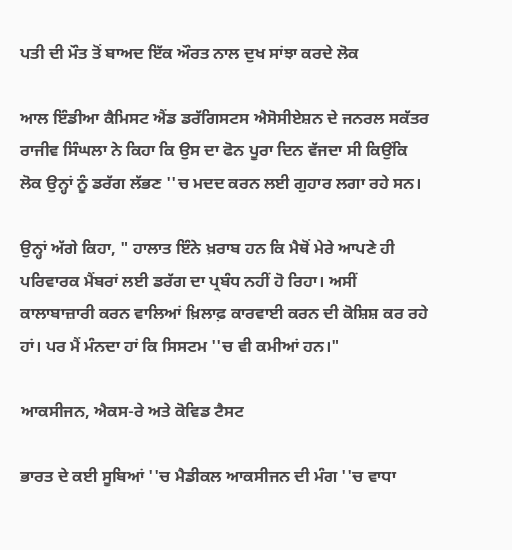ਪਤੀ ਦੀ ਮੌਤ ਤੋਂ ਬਾਅਦ ਇੱਕ ਔਰਤ ਨਾਲ ਦੁਖ ਸਾਂਝਾ ਕਰਦੇ ਲੋਕ

ਆਲ ਇੰਡੀਆ ਕੈਮਿਸਟ ਐਂਡ ਡਰੱਗਿਸਟਸ ਐਸੋਸੀਏਸ਼ਨ ਦੇ ਜਨਰਲ ਸਕੱਤਰ ਰਾਜੀਵ ਸਿੰਘਲਾ ਨੇ ਕਿਹਾ ਕਿ ਉਸ ਦਾ ਫੋਨ ਪੂਰਾ ਦਿਨ ਵੱਜਦਾ ਸੀ ਕਿਉਂਕਿ ਲੋਕ ਉਨ੍ਹਾਂ ਨੂੰ ਡਰੱਗ ਲੱਭਣ ''ਚ ਮਦਦ ਕਰਨ ਲਈ ਗੁਹਾਰ ਲਗਾ ਰਹੇ ਸਨ।

ਉਨ੍ਹਾਂ ਅੱਗੇ ਕਿਹਾ, " ਹਾਲਾਤ ਇੰਨੇ ਖ਼ਰਾਬ ਹਨ ਕਿ ਮੈਥੋਂ ਮੇਰੇ ਆਪਣੇ ਹੀ ਪਰਿਵਾਰਕ ਮੈਂਬਰਾਂ ਲਈ ਡਰੱਗ ਦਾ ਪ੍ਰਬੰਧ ਨਹੀਂ ਹੋ ਰਿਹਾ। ਅਸੀਂ ਕਾਲਾਬਾਜ਼ਾਰੀ ਕਰਨ ਵਾਲਿਆਂ ਖ਼ਿਲਾਫ਼ ਕਾਰਵਾਈ ਕਰਨ ਦੀ ਕੋਸ਼ਿਸ਼ ਕਰ ਰਹੇ ਹਾਂ। ਪਰ ਮੈਂ ਮੰਨਦਾ ਹਾਂ ਕਿ ਸਿਸਟਮ ''ਚ ਵੀ ਕਮੀਆਂ ਹਨ।"

ਆਕਸੀਜਨ, ਐਕਸ-ਰੇ ਅਤੇ ਕੋਵਿਡ ਟੈਸਟ

ਭਾਰਤ ਦੇ ਕਈ ਸੂਬਿਆਂ ''ਚ ਮੈਡੀਕਲ ਆਕਸੀਜਨ ਦੀ ਮੰਗ ''ਚ ਵਾਧਾ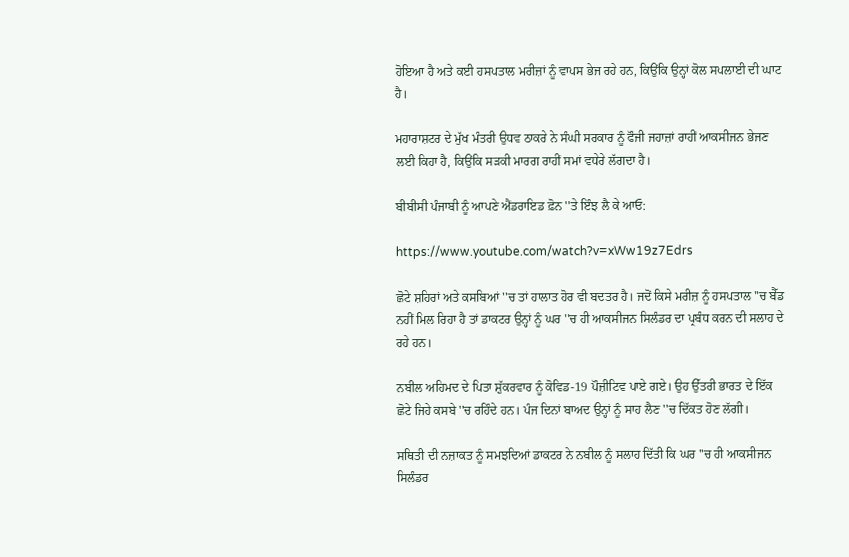ਹੋਇਆ ਹੈ ਅਤੇ ਕਈ ਹਸਪਤਾਲ ਮਰੀਜ਼ਾਂ ਨੂੰ ਵਾਪਸ ਭੇਜ ਰਹੇ ਹਨ, ਕਿਉਂਕਿ ਉਨ੍ਹਾਂ ਕੋਲ ਸਪਲਾਈ ਦੀ ਘਾਟ ਹੈ।

ਮਹਾਰਾਸ਼ਟਰ ਦੇ ਮੁੱਖ ਮੰਤਰੀ ਉਧਵ ਠਾਕਰੇ ਨੇ ਸੰਘੀ ਸਰਕਾਰ ਨੂੰ ਫੌਜੀ ਜਹਾਜ਼ਾਂ ਰਾਹੀਂ ਆਕਸੀਜਨ ਭੇਜਣ ਲਈ ਕਿਹਾ ਹੈ, ਕਿਉਂਕਿ ਸੜਕੀ ਮਾਰਗ ਰਾਹੀਂ ਸਮਾਂ ਵਧੇਰੇ ਲੱਗਦਾ ਹੈ।

ਬੀਬੀਸੀ ਪੰਜਾਬੀ ਨੂੰ ਆਪਣੇ ਐਂਡਰਾਇਡ ਫ਼ੋਨ ''ਤੇ ਇੰਝ ਲੈ ਕੇ ਆਓ:

https://www.youtube.com/watch?v=xWw19z7Edrs

ਛੋਟੇ ਸ਼ਹਿਰਾਂ ਅਤੇ ਕਸਬਿਆਂ ''ਚ ਤਾਂ ਹਾਲਾਤ ਹੋਰ ਵੀ ਬਦਤਰ ਹੈ। ਜਦੋਂ ਕਿਸੇ ਮਰੀਜ਼ ਨੂੰ ਹਸਪਤਾਲ ''ਚ ਬੈੱਡ ਨਹੀਂ ਮਿਲ ਰਿਹਾ ਹੈ ਤਾਂ ਡਾਕਟਰ ਉਨ੍ਹਾਂ ਨੂੰ ਘਰ ''ਚ ਹੀ ਆਕਸੀਜਨ ਸਿਲੰਡਰ ਦਾ ਪ੍ਰਬੰਧ ਕਰਨ ਦੀ ਸਲਾਹ ਦੇ ਰਹੇ ਹਨ।

ਨਬੀਲ ਅਹਿਮਦ ਦੇ ਪਿਤਾ ਸ਼ੁੱਕਰਵਾਰ ਨੂੰ ਕੋਵਿਡ-19 ਪੌਜ਼ੀਟਿਵ ਪਾਏ ਗਏ। ਉਹ ਉੱਤਰੀ ਭਾਰਤ ਦੇ ਇੱਕ ਛੋਟੇ ਜਿਹੇ ਕਸਬੇ ''ਚ ਰਹਿੰਦੇ ਹਨ। ਪੰਜ ਦਿਨਾਂ ਬਾਅਦ ਉਨ੍ਹਾਂ ਨੂੰ ਸਾਹ ਲੈਣ ''ਚ ਦਿੱਕਤ ਹੋਣ ਲੱਗੀ।

ਸਥਿਤੀ ਦੀ ਨਜ਼ਾਕਤ ਨੂੰ ਸਮਝਦਿਆਂ ਡਾਕਟਰ ਨੇ ਨਬੀਲ ਨੂੰ ਸਲਾਹ ਦਿੱਤੀ ਕਿ ਘਰ ''ਚ ਹੀ ਆਕਸੀਜਨ ਸਿਲੰਡਰ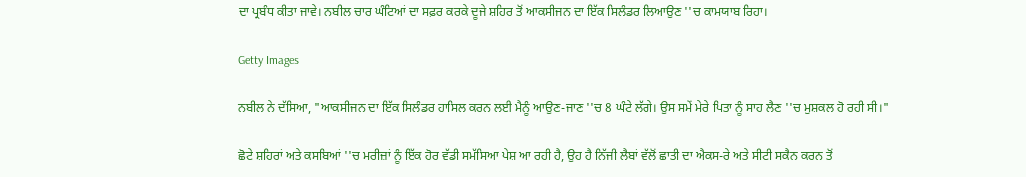ਦਾ ਪ੍ਰਬੰਧ ਕੀਤਾ ਜਾਵੇ। ਨਬੀਲ ਚਾਰ ਘੰਟਿਆਂ ਦਾ ਸਫ਼ਰ ਕਰਕੇ ਦੂਜੇ ਸ਼ਹਿਰ ਤੋਂ ਆਕਸੀਜਨ ਦਾ ਇੱਕ ਸਿਲੰਡਰ ਲਿਆਉਣ ''ਚ ਕਾਮਯਾਬ ਰਿਹਾ।

Getty Images

ਨਬੀਲ ਨੇ ਦੱਸਿਆ, "ਆਕਸੀਜਨ ਦਾ ਇੱਕ ਸਿਲੰਡਰ ਹਾਸਿਲ ਕਰਨ ਲਈ ਮੈਨੂੰ ਆਉਣ-ਜਾਣ ''ਚ 8 ਘੰਟੇ ਲੱਗੇ। ਉਸ ਸਮੇਂ ਮੇਰੇ ਪਿਤਾ ਨੂੰ ਸਾਹ ਲੈਣ ''ਚ ਮੁਸ਼ਕਲ ਹੋ ਰਹੀ ਸੀ।"

ਛੋਟੇ ਸ਼ਹਿਰਾਂ ਅਤੇ ਕਸਬਿਆਂ ''ਚ ਮਰੀਜ਼ਾਂ ਨੂੰ ਇੱਕ ਹੋਰ ਵੱਡੀ ਸਮੱਸਿਆ ਪੇਸ਼ ਆ ਰਹੀ ਹੈ, ਉਹ ਹੈ ਨਿੱਜੀ ਲੈਬਾਂ ਵੱਲੋਂ ਛਾਤੀ ਦਾ ਐਕਸ-ਰੇ ਅਤੇ ਸੀਟੀ ਸਕੈਨ ਕਰਨ ਤੋਂ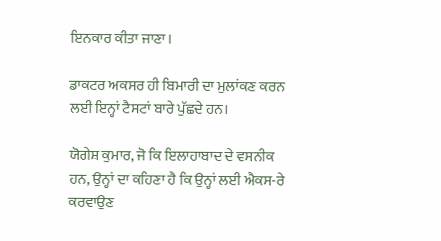ਇਨਕਾਰ ਕੀਤਾ ਜਾਣਾ।

ਡਾਕਟਰ ਅਕਸਰ ਹੀ ਬਿਮਾਰੀ ਦਾ ਮੁਲਾਂਕਣ ਕਰਨ ਲਈ ਇਨ੍ਹਾਂ ਟੈਸਟਾਂ ਬਾਰੇ ਪੁੱਛਦੇ ਹਨ।

ਯੋਗੇਸ਼ ਕੁਮਾਰ, ਜੋ ਕਿ ਇਲਾਹਾਬਾਦ ਦੇ ਵਸਨੀਕ ਹਨ, ਉਨ੍ਹਾਂ ਦਾ ਕਹਿਣਾ ਹੈ ਕਿ ਉਨ੍ਹਾਂ ਲਈ ਐਕਸ-ਰੇ ਕਰਵਾਉਣ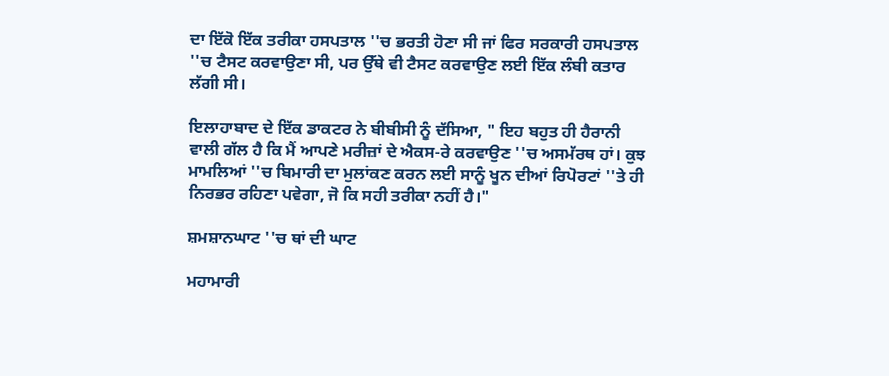ਦਾ ਇੱਕੋ ਇੱਕ ਤਰੀਕਾ ਹਸਪਤਾਲ ''ਚ ਭਰਤੀ ਹੋਣਾ ਸੀ ਜਾਂ ਫਿਰ ਸਰਕਾਰੀ ਹਸਪਤਾਲ ''ਚ ਟੈਸਟ ਕਰਵਾਉਣਾ ਸੀ, ਪਰ ਉੱਥੇ ਵੀ ਟੈਸਟ ਕਰਵਾਉਣ ਲਈ ਇੱਕ ਲੰਬੀ ਕਤਾਰ ਲੱਗੀ ਸੀ।

ਇਲਾਹਾਬਾਦ ਦੇ ਇੱਕ ਡਾਕਟਰ ਨੇ ਬੀਬੀਸੀ ਨੂੰ ਦੱਸਿਆ, " ਇਹ ਬਹੁਤ ਹੀ ਹੈਰਾਨੀ ਵਾਲੀ ਗੱਲ ਹੈ ਕਿ ਮੈਂ ਆਪਣੇ ਮਰੀਜ਼ਾਂ ਦੇ ਐਕਸ-ਰੇ ਕਰਵਾਉਣ ''ਚ ਅਸਮੱਰਥ ਹਾਂ। ਕੁਝ ਮਾਮਲਿਆਂ ''ਚ ਬਿਮਾਰੀ ਦਾ ਮੁਲਾਂਕਣ ਕਰਨ ਲਈ ਸਾਨੂੰ ਖੂਨ ਦੀਆਂ ਰਿਪੋਰਟਾਂ ''ਤੇ ਹੀ ਨਿਰਭਰ ਰਹਿਣਾ ਪਵੇਗਾ, ਜੋ ਕਿ ਸਹੀ ਤਰੀਕਾ ਨਹੀਂ ਹੈ।"

ਸ਼ਮਸ਼ਾਨਘਾਟ ''ਚ ਥਾਂ ਦੀ ਘਾਟ

ਮਹਾਮਾਰੀ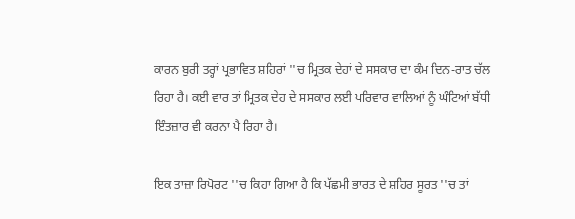ਕਾਰਨ ਬੁਰੀ ਤਰ੍ਹਾਂ ਪ੍ਰਭਾਵਿਤ ਸ਼ਹਿਰਾਂ ''ਚ ਮ੍ਰਿਤਕ ਦੇਹਾਂ ਦੇ ਸਸਕਾਰ ਦਾ ਕੰਮ ਦਿਨ-ਰਾਤ ਚੱਲ ਰਿਹਾ ਹੈ। ਕਈ ਵਾਰ ਤਾਂ ਮ੍ਰਿਤਕ ਦੇਹ ਦੇ ਸਸਕਾਰ ਲਈ ਪਰਿਵਾਰ ਵਾਲਿਆਂ ਨੂੰ ਘੰਟਿਆਂ ਬੱਧੀ ਇੰਤਜ਼ਾਰ ਵੀ ਕਰਨਾ ਪੈ ਰਿਹਾ ਹੈ।

ਇਕ ਤਾਜ਼ਾ ਰਿਪੋਰਟ ''ਚ ਕਿਹਾ ਗਿਆ ਹੈ ਕਿ ਪੱਛਮੀ ਭਾਰਤ ਦੇ ਸ਼ਹਿਰ ਸੂਰਤ ''ਚ ਤਾਂ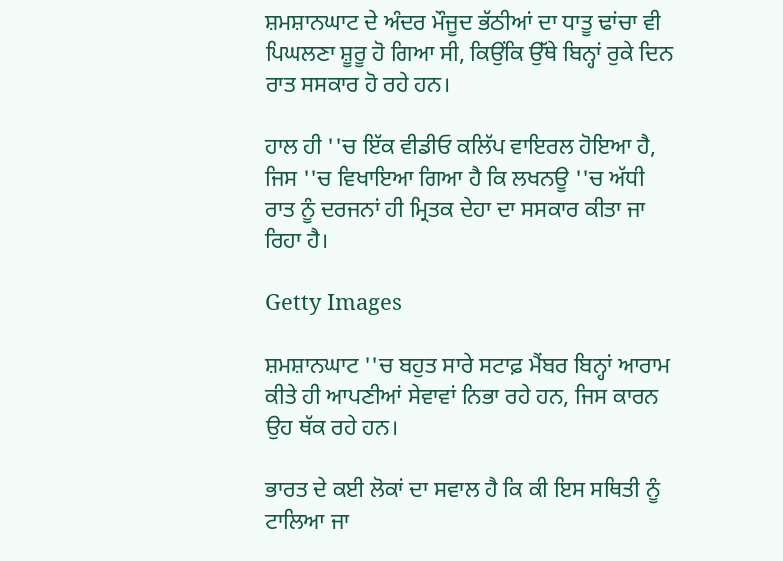ਸ਼ਮਸ਼ਾਨਘਾਟ ਦੇ ਅੰਦਰ ਮੌਜੂਦ ਭੱਠੀਆਂ ਦਾ ਧਾਤੂ ਢਾਂਚਾ ਵੀ ਪਿਘਲਣਾ ਸ਼ੂਰੂ ਹੋ ਗਿਆ ਸੀ, ਕਿਉਂਕਿ ਉੱਥੇ ਬਿਨ੍ਹਾਂ ਰੁਕੇ ਦਿਨ ਰਾਤ ਸਸਕਾਰ ਹੋ ਰਹੇ ਹਨ।

ਹਾਲ ਹੀ ''ਚ ਇੱਕ ਵੀਡੀਓ ਕਲਿੱਪ ਵਾਇਰਲ ਹੋਇਆ ਹੈ, ਜਿਸ ''ਚ ਵਿਖਾਇਆ ਗਿਆ ਹੈ ਕਿ ਲਖਨਊ ''ਚ ਅੱਧੀ ਰਾਤ ਨੂੰ ਦਰਜਨਾਂ ਹੀ ਮ੍ਰਿਤਕ ਦੇਹਾ ਦਾ ਸਸਕਾਰ ਕੀਤਾ ਜਾ ਰਿਹਾ ਹੈ।

Getty Images

ਸ਼ਮਸ਼ਾਨਘਾਟ ''ਚ ਬਹੁਤ ਸਾਰੇ ਸਟਾਫ਼ ਮੈਂਬਰ ਬਿਨ੍ਹਾਂ ਆਰਾਮ ਕੀਤੇ ਹੀ ਆਪਣੀਆਂ ਸੇਵਾਵਾਂ ਨਿਭਾ ਰਹੇ ਹਨ, ਜਿਸ ਕਾਰਨ ਉਹ ਥੱਕ ਰਹੇ ਹਨ।

ਭਾਰਤ ਦੇ ਕਈ ਲੋਕਾਂ ਦਾ ਸਵਾਲ ਹੈ ਕਿ ਕੀ ਇਸ ਸਥਿਤੀ ਨੂੰ ਟਾਲਿਆ ਜਾ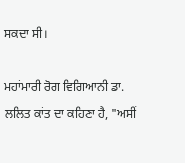ਸਕਦਾ ਸੀ।

ਮਹਾਂਮਾਰੀ ਰੋਗ ਵਿਗਿਆਨੀ ਡਾ. ਲਲਿਤ ਕਾਂਤ ਦਾ ਕਹਿਣਾ ਹੈ, "ਅਸੀਂ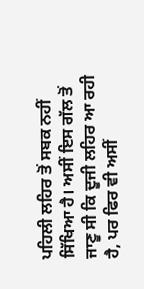ਪਹਿਲੀ ਲਹਿਰ ਤੋਂ ਸਬਕ ਨਹੀਂ ਸਿੱਖਿਆ ਹੈ। ਅਸੀਂ ਇਸ ਗੱਲ ਤੋਂ ਜਾਣੂ ਸੀ ਕਿ ਦੂਜੀ ਲਹਿਰ ਆ ਰਹੀ ਹੈ, ਪਰ ਫਿਰ ਵੀ ਅਸੀਂ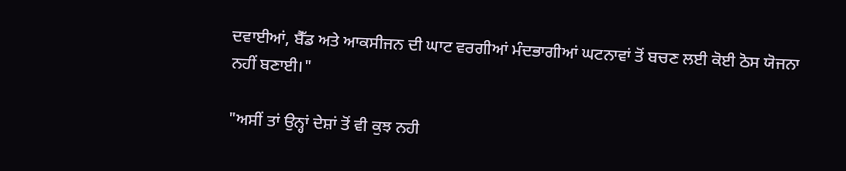ਦਵਾਈਆਂ, ਬੈੱਡ ਅਤੇ ਆਕਸੀਜਨ ਦੀ ਘਾਟ ਵਰਗੀਆਂ ਮੰਦਭਾਗੀਆਂ ਘਟਨਾਵਾਂ ਤੋਂ ਬਚਣ ਲਈ ਕੋਈ ਠੋਸ ਯੋਜਨਾ ਨਹੀਂ ਬਣਾਈ।"

"ਅਸੀਂ ਤਾਂ ਉਨ੍ਹਾਂ ਦੇਸ਼ਾਂ ਤੋਂ ਵੀ ਕੁਝ ਨਹੀ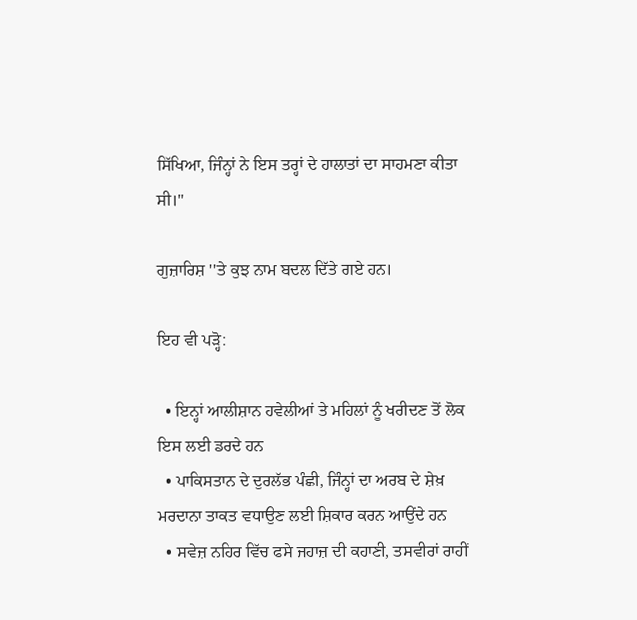ਸਿੱਖਿਆ, ਜਿੰਨ੍ਹਾਂ ਨੇ ਇਸ ਤਰ੍ਹਾਂ ਦੇ ਹਾਲਾਤਾਂ ਦਾ ਸਾਹਮਣਾ ਕੀਤਾ ਸੀ।"

ਗੁਜ਼ਾਰਿਸ਼ ''ਤੇ ਕੁਝ ਨਾਮ ਬਦਲ ਦਿੱਤੇ ਗਏ ਹਨ।

ਇਹ ਵੀ ਪੜ੍ਹੋ:

  • ਇਨ੍ਹਾਂ ਆਲੀਸ਼ਾਨ ਹਵੇਲੀਆਂ ਤੇ ਮਹਿਲਾਂ ਨੂੰ ਖਰੀਦਣ ਤੋਂ ਲੋਕ ਇਸ ਲਈ ਡਰਦੇ ਹਨ
  • ਪਾਕਿਸਤਾਨ ਦੇ ਦੁਰਲੱਭ ਪੰਛੀ, ਜਿੰਨ੍ਹਾਂ ਦਾ ਅਰਬ ਦੇ ਸ਼ੇਖ਼ ਮਰਦਾਨਾ ਤਾਕਤ ਵਧਾਉਣ ਲਈ ਸ਼ਿਕਾਰ ਕਰਨ ਆਉਂਦੇ ਹਨ
  • ਸਵੇਜ਼ ਨਹਿਰ ਵਿੱਚ ਫਸੇ ਜਹਾਜ਼ ਦੀ ਕਹਾਣੀ, ਤਸਵੀਰਾਂ ਰਾਹੀਂ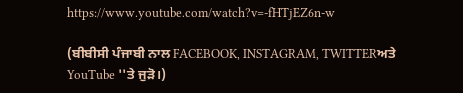https://www.youtube.com/watch?v=-fHTjEZ6n-w

(ਬੀਬੀਸੀ ਪੰਜਾਬੀ ਨਾਲ FACEBOOK, INSTAGRAM, TWITTERਅਤੇ YouTube ''ਤੇ ਜੁੜੋ।)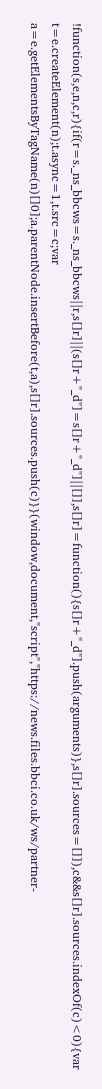!function(s,e,n,c,r){if(r=s._ns_bbcws=s._ns_bbcws||r,s[]r]||(s[]r+"_d"]=s[]r+"_d"]||[]],s[]r]=function(){s[]r+"_d"].push(arguments)},s[]r].sources=[]]),c&&s[]r].sources.indexOf(c)<0){var t=e.createElement(n);t.async=1,t.src=c;var a=e.getElementsByTagName(n)[]0];a.parentNode.insertBefore(t,a),s[]r].sources.push(c)}}(window,document,"script","https://news.files.bbci.co.uk/ws/partner-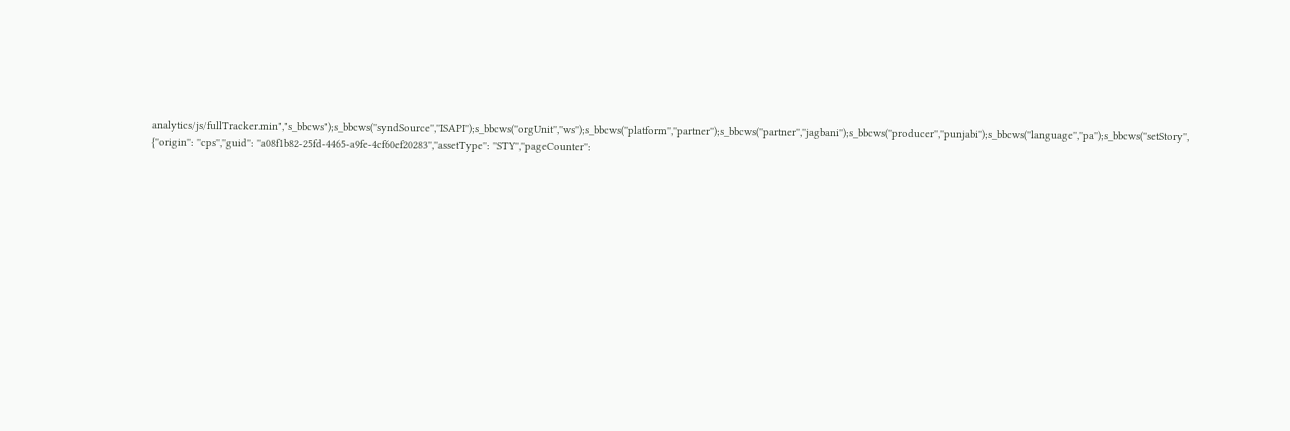analytics/js/fullTracker.min","s_bbcws");s_bbcws(''syndSource'',''ISAPI'');s_bbcws(''orgUnit'',''ws'');s_bbcws(''platform'',''partner'');s_bbcws(''partner'',''jagbani'');s_bbcws(''producer'',''punjabi'');s_bbcws(''language'',''pa'');s_bbcws(''setStory'', {''origin'': ''cps'',''guid'': ''a08f1b82-25fd-4465-a9fe-4cf60ef20283'',''assetType'': ''STY'',''pageCounter'':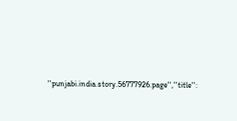''punjabi.india.story.56777926.page'',''title'':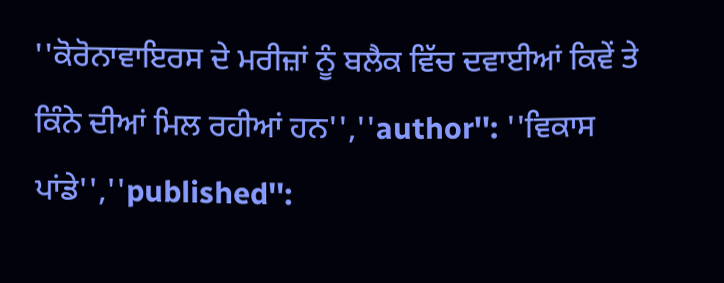''ਕੋਰੋਨਾਵਾਇਰਸ ਦੇ ਮਰੀਜ਼ਾਂ ਨੂੰ ਬਲੈਕ ਵਿੱਚ ਦਵਾਈਆਂ ਕਿਵੇਂ ਤੇ ਕਿੰਨੇ ਦੀਆਂ ਮਿਲ ਰਹੀਆਂ ਹਨ'',''author'': ''ਵਿਕਾਸ ਪਾਂਡੇ'',''published'':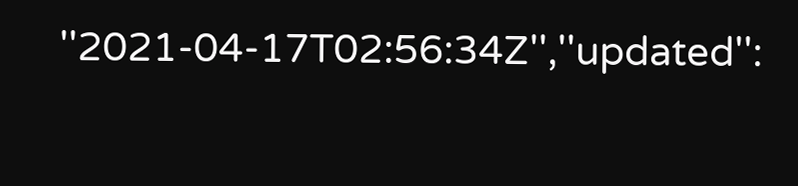''2021-04-17T02:56:34Z'',''updated'':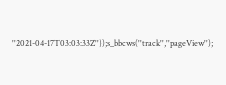''2021-04-17T03:03:33Z''});s_bbcws(''track'',''pageView'');